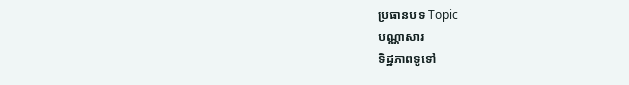ប្រធានបទ Topic
បណ្ណាសារ
ទិដ្ឋភាពទូទៅ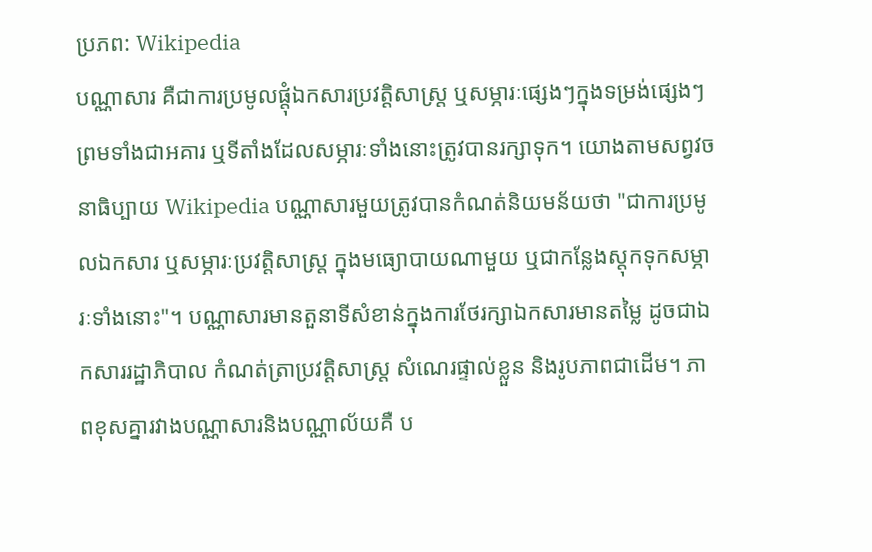ប្រភព: Wikipedia
បណ្ណាសារ គឺជាការប្រមូលផ្តុំឯកសារប្រវត្តិសាស្ត្រ ឬសម្ភារៈផ្សេងៗក្នុងទម្រង់ផ្សេងៗ ព្រមទាំងជាអគារ ឬទីតាំងដែលសម្ភារៈទាំងនោះត្រូវបានរក្សាទុក។ យោងតាមសព្វវចនាធិប្បាយ Wikipedia បណ្ណាសារមួយត្រូវបានកំណត់និយមន័យថា "ជាការប្រមូលឯកសារ ឬសម្ភារៈប្រវត្តិសាស្ត្រ ក្នុងមធ្យោបាយណាមួយ ឬជាកន្លែងស្តុកទុកសម្ភារៈទាំងនោះ"។ បណ្ណាសារមានតួនាទីសំខាន់ក្នុងការថែរក្សាឯកសារមានតម្លៃ ដូចជាឯកសាររដ្ឋាភិបាល កំណត់ត្រាប្រវត្តិសាស្ត្រ សំណេរផ្ទាល់ខ្លួន និងរូបភាពជាដើម។ ភាពខុសគ្នារវាងបណ្ណាសារនិងបណ្ណាល័យគឺ ប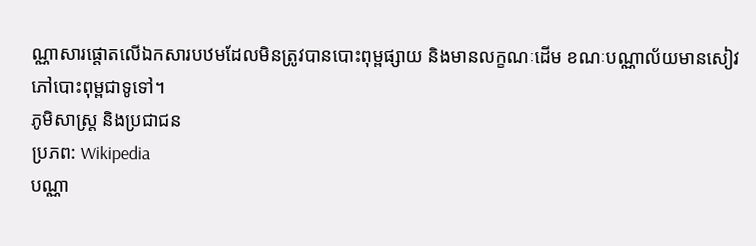ណ្ណាសារផ្តោតលើឯកសារបឋមដែលមិនត្រូវបានបោះពុម្ពផ្សាយ និងមានលក្ខណៈដើម ខណៈបណ្ណាល័យមានសៀវភៅបោះពុម្ពជាទូទៅ។
ភូមិសាស្ត្រ និងប្រជាជន
ប្រភព: Wikipedia
បណ្ណា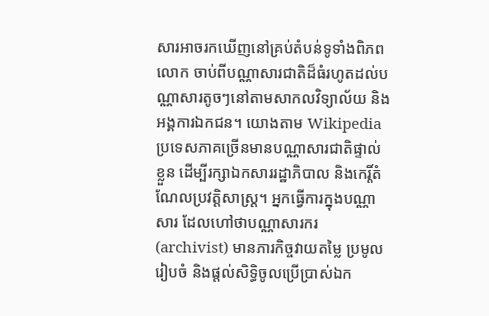សារអាចរកឃើញនៅគ្រប់តំបន់ទូទាំងពិភពលោក ចាប់ពីបណ្ណាសារជាតិដ៏ធំរហូតដល់បណ្ណាសារតូចៗនៅតាមសាកលវិទ្យាល័យ និងអង្គការឯកជន។ យោងតាម Wikipedia ប្រទេសភាគច្រើនមានបណ្ណាសារជាតិផ្ទាល់ខ្លួន ដើម្បីរក្សាឯកសាររដ្ឋាភិបាល និងកេរ្តិ៍តំណែលប្រវត្តិសាស្ត្រ។ អ្នកធ្វើការក្នុងបណ្ណាសារ ដែលហៅថាបណ្ណាសារករ (archivist) មានភារកិច្ចវាយតម្លៃ ប្រមូល រៀបចំ និងផ្តល់សិទ្ធិចូលប្រើប្រាស់ឯក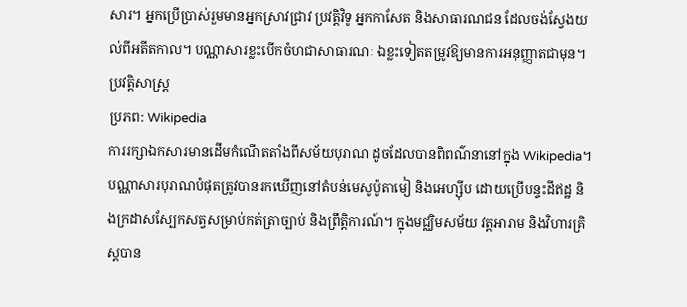សារ។ អ្នកប្រើប្រាស់រួមមានអ្នកស្រាវជ្រាវ ប្រវត្តិវិទូ អ្នកកាសែត និងសាធារណជន ដែលចង់ស្វែងយល់ពីអតីតកាល។ បណ្ណាសារខ្លះបើកចំហជាសាធារណៈ ឯខ្លះទៀតតម្រូវឱ្យមានការអនុញ្ញាតជាមុន។
ប្រវត្តិសាស្ត្រ
ប្រភព: Wikipedia
ការរក្សាឯកសារមានដើមកំណើតតាំងពីសម័យបុរាណ ដូចដែលបានពិពណ៌នានៅក្នុង Wikipedia។ បណ្ណាសារបុរាណបំផុតត្រូវបានរកឃើញនៅតំបន់មេសូប៉ូតាមៀ និងអេហ្ស៊ីប ដោយប្រើបន្ទះដីឥដ្ឋ និងក្រដាសស្បែកសត្វសម្រាប់កត់ត្រាច្បាប់ និងព្រឹត្តិការណ៍។ ក្នុងមជ្ឈិមសម័យ វត្តអារាម និងវិហារគ្រិស្តបាន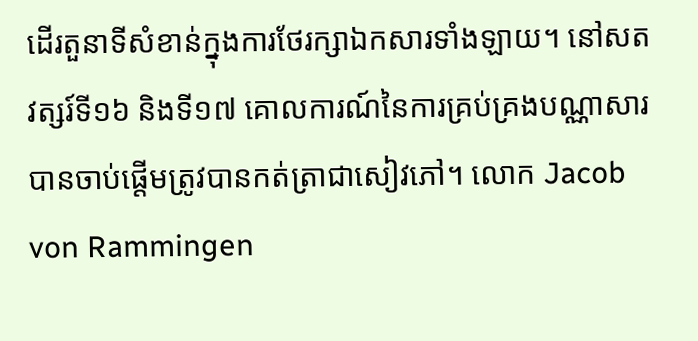ដើរតួនាទីសំខាន់ក្នុងការថែរក្សាឯកសារទាំងឡាយ។ នៅសតវត្សរ៍ទី១៦ និងទី១៧ គោលការណ៍នៃការគ្រប់គ្រងបណ្ណាសារបានចាប់ផ្ដើមត្រូវបានកត់ត្រាជាសៀវភៅ។ លោក Jacob von Rammingen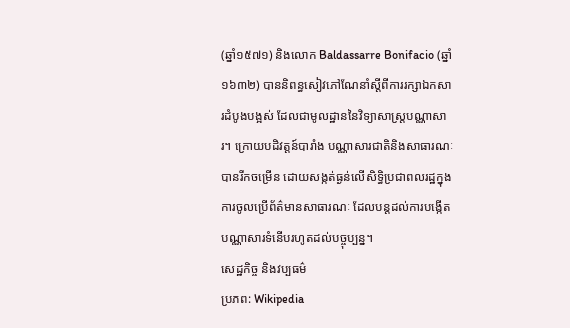(ឆ្នាំ១៥៧១) និងលោក Baldassarre Bonifacio (ឆ្នាំ១៦៣២) បាននិពន្ធសៀវភៅណែនាំស្ដីពីការរក្សាឯកសារដំបូងបង្អស់ ដែលជាមូលដ្ឋាននៃវិទ្យាសាស្ត្របណ្ណាសារ។ ក្រោយបដិវត្តន៍បារាំង បណ្ណាសារជាតិនិងសាធារណៈបានរីកចម្រើន ដោយសង្កត់ធ្ងន់លើសិទ្ធិប្រជាពលរដ្ឋក្នុងការចូលប្រើព័ត៌មានសាធារណៈ ដែលបន្តដល់ការបង្កើតបណ្ណាសារទំនើបរហូតដល់បច្ចុប្បន្ន។
សេដ្ឋកិច្ច និងវប្បធម៌
ប្រភព: Wikipedia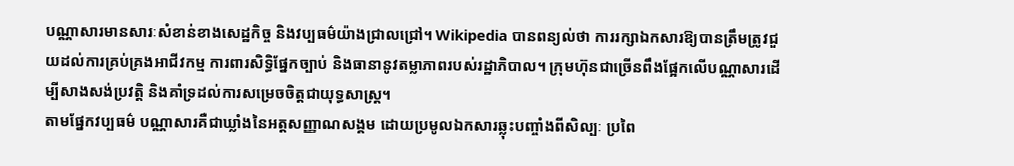បណ្ណាសារមានសារៈសំខាន់ខាងសេដ្ឋកិច្ច និងវប្បធម៌យ៉ាងជ្រាលជ្រៅ។ Wikipedia បានពន្យល់ថា ការរក្សាឯកសារឱ្យបានត្រឹមត្រូវជួយដល់ការគ្រប់គ្រងអាជីវកម្ម ការពារសិទ្ធិផ្នែកច្បាប់ និងធានានូវតម្លាភាពរបស់រដ្ឋាភិបាល។ ក្រុមហ៊ុនជាច្រើនពឹងផ្អែកលើបណ្ណាសារដើម្បីសាងសង់ប្រវត្តិ និងគាំទ្រដល់ការសម្រេចចិត្តជាយុទ្ធសាស្រ្ត។
តាមផ្នែកវប្បធម៌ បណ្ណាសារគឺជាឃ្លាំងនៃអត្តសញ្ញាណសង្គម ដោយប្រមូលឯកសារឆ្លុះបញ្ចាំងពីសិល្បៈ ប្រពៃ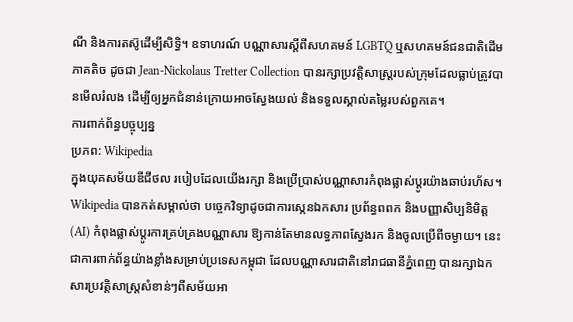ណី និងការតស៊ូដើម្បីសិទ្ធិ។ ឧទាហរណ៍ បណ្ណាសារស្ដីពីសហគមន៍ LGBTQ ឬសហគមន៍ជនជាតិដើមភាគតិច ដូចជា Jean-Nickolaus Tretter Collection បានរក្សាប្រវត្តិសាស្រ្តរបស់ក្រុមដែលធ្លាប់ត្រូវបានមើលរំលង ដើម្បីឲ្យអ្នកជំនាន់ក្រោយអាចស្វែងយល់ និងទទួលស្គាល់តម្លៃរបស់ពួកគេ។
ការពាក់ព័ន្ធបច្ចុប្បន្ន
ប្រភព: Wikipedia
ក្នុងយុគសម័យឌីជីថល របៀបដែលយើងរក្សា និងប្រើប្រាស់បណ្ណាសារកំពុងផ្លាស់ប្តូរយ៉ាងឆាប់រហ័ស។ Wikipedia បានកត់សម្គាល់ថា បច្ចេកវិទ្យាដូចជាការស្កេនឯកសារ ប្រព័ន្ធពពក និងបញ្ញាសិប្បនិមិត្ត (AI) កំពុងផ្លាស់ប្ដូរការគ្រប់គ្រងបណ្ណាសារ ឱ្យកាន់តែមានលទ្ធភាពស្វែងរក និងចូលប្រើពីចម្ងាយ។ នេះជាការពាក់ព័ន្ធយ៉ាងខ្លាំងសម្រាប់ប្រទេសកម្ពុជា ដែលបណ្ណាសារជាតិនៅរាជធានីភ្នំពេញ បានរក្សាឯកសារប្រវត្តិសាស្ត្រសំខាន់ៗពីសម័យអា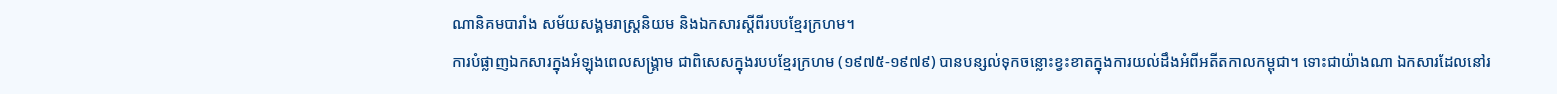ណានិគមបារាំង សម័យសង្គមរាស្ត្រនិយម និងឯកសារស្ដីពីរបបខ្មែរក្រហម។
ការបំផ្លាញឯកសារក្នុងអំឡុងពេលសង្គ្រាម ជាពិសេសក្នុងរបបខ្មែរក្រហម (១៩៧៥-១៩៧៩) បានបន្សល់ទុកចន្លោះខ្វះខាតក្នុងការយល់ដឹងអំពីអតីតកាលកម្ពុជា។ ទោះជាយ៉ាងណា ឯកសារដែលនៅរ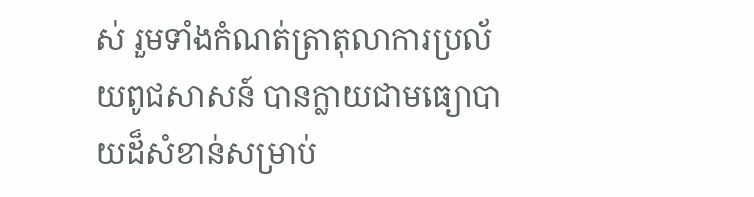ស់ រួមទាំងកំណត់ត្រាតុលាការប្រល័យពូជសាសន៍ បានក្លាយជាមធ្យោបាយដ៏សំខាន់សម្រាប់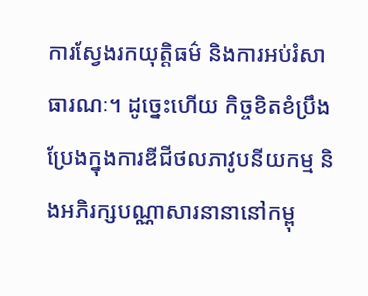ការស្វែងរកយុត្តិធម៌ និងការអប់រំសាធារណៈ។ ដូច្នេះហើយ កិច្ចខិតខំប្រឹងប្រែងក្នុងការឌីជីថលភាវូបនីយកម្ម និងអភិរក្សបណ្ណាសារនានានៅកម្ពុ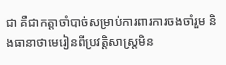ជា គឺជាកត្តាចាំបាច់សម្រាប់ការពារការចងចាំរួម និងធានាថាមេរៀនពីប្រវត្តិសាស្ត្រមិន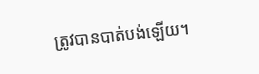ត្រូវបានបាត់បង់ឡើយ។